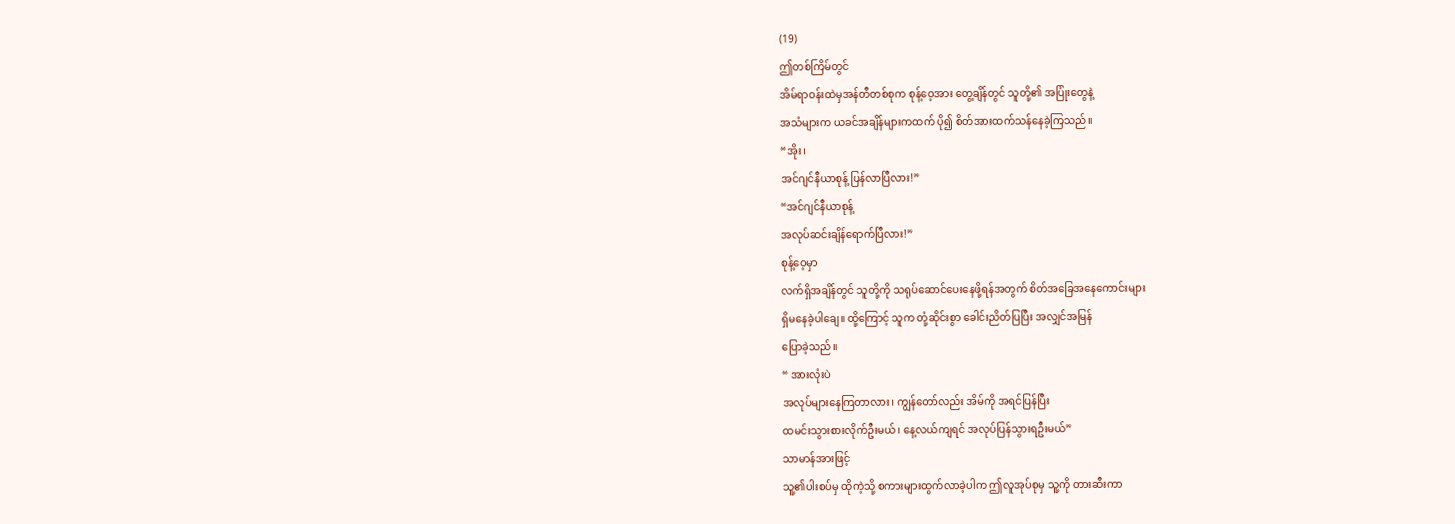(19)
ဤတစ်ကြိမ်တွင်
အိမ်ရာဝန်းထဲမှအန်တီတစ်စုက စုန့်ဝေ့အား တွေ့ချိန်တွင် သူတို့၏ အပြုံးတွေနဲ့
အသံများက ယခင်အချိန်များကထက် ပို၍ စိတ်အားထက်သန်နေခဲ့ကြသည်။
“အိုး၊
အင်ဂျင်နီယာစုန့် ပြန်လာပြီလား!”
“အင်ဂျင်နီယာစုန့်
အလုပ်ဆင်းချိန်ရောက်ပြီလား!”
စုန့်ဝေ့မှာ
လက်ရှိအချိန်တွင် သူတို့ကို သရုပ်ဆောင်ပေးနေဖို့ရန်အတွက် စိတ်အခြေအနေကောင်းများ
ရှိမနေခဲ့ပါချေ။ ထို့ကြောင့် သူက တုံ့ဆိုင်းစွာ ခေါင်းညိတ်ပြပြီး အလျှင်အမြန်
ပြောခဲ့သည်။
“ အားလုံးပဲ
အလုပ်များနေကြတာလား၊ ကျွန်တော်လည်း အိမ်ကို အရင်ပြန်ပြီး
ထမင်းသွားစားလိုက်ဦးမယ်၊ နေ့လယ်ကျရင် အလုပ်ပြန်သွားရဦးမယ်”
သာမာန်အားဖြင့်
သူ့၏ပါးစပ်မှ ထိုကဲ့သို့ စကားများထွက်လာခဲ့ပါက ဤလူအုပ်စုမှ သူ့ကို တားဆီးကာ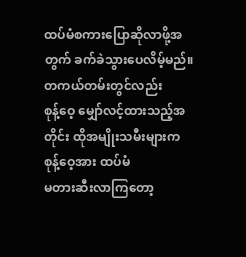ထပ်မံစကားပြောဆိုလာဖို့အတွက် ခက်ခဲသွားပေလိမ့်မည်။
တကယ်တမ်းတွင်လည်း
စုန့်ဝေ့ မျှော်လင့်ထားသည့်အတိုင်း ထိုအမျိုးသမီးများက စုန့်ဝေ့အား ထပ်မံ
မတားဆီးလာကြတော့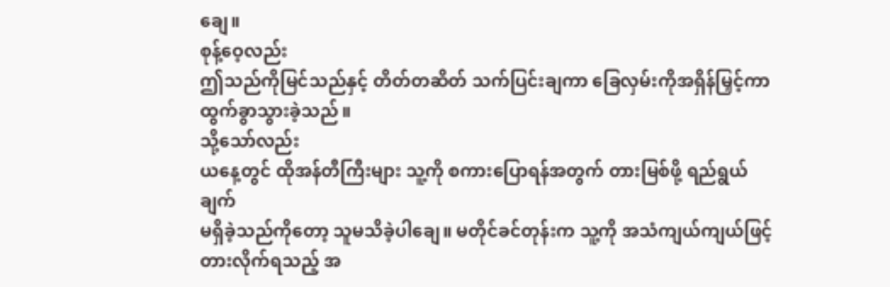ချေ။
စုန့်ဝေ့လည်း
ဤသည်ကိုမြင်သည်နှင့် တိတ်တဆိတ် သက်ပြင်းချကာ ခြေလှမ်းကိုအရှိန်မြှင့်ကာ
ထွက်ခွာသွားခဲ့သည်။
သို့သော်လည်း
ယနေ့တွင် ထိုအန်တီကြီးများ သူ့ကို စကားပြောရန်အတွက် တားမြစ်ဖို့ ရည်ရွယ်ချက်
မရှိခဲ့သည်ကိုတော့ သူမသိခဲ့ပါချေ။ မတိုင်ခင်တုန်းက သူ့ကို အသံကျယ်ကျယ်ဖြင့်
တားလိုက်ရသည့် အ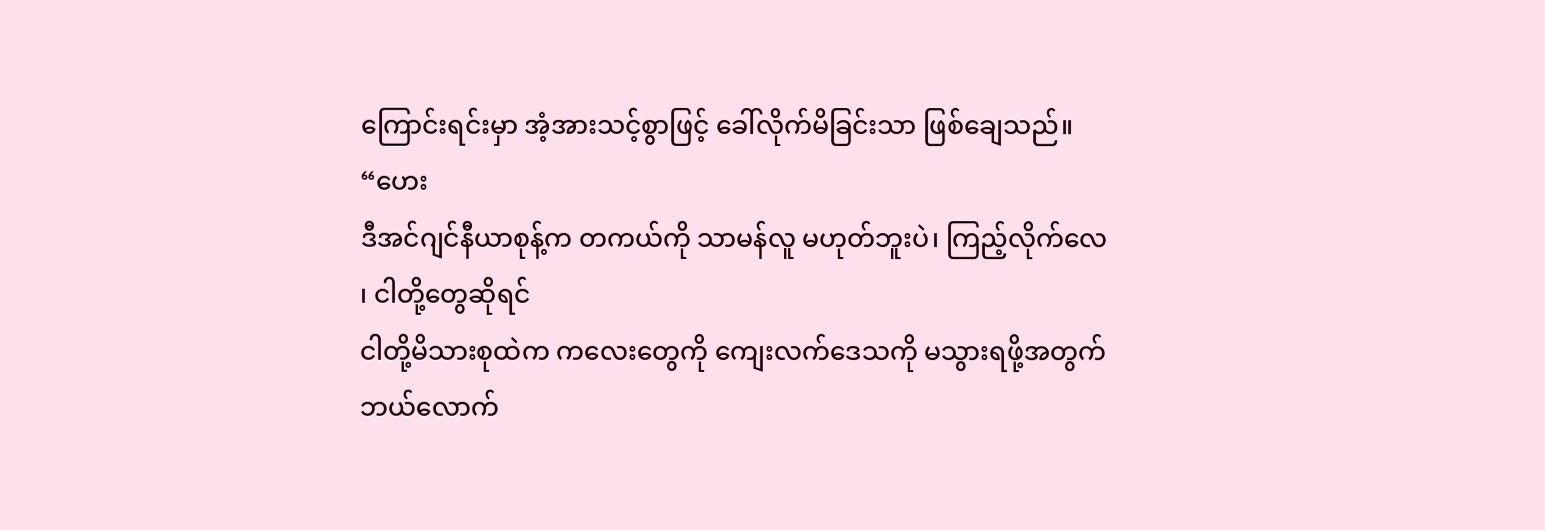ကြောင်းရင်းမှာ အံ့အားသင့်စွာဖြင့် ခေါ်လိုက်မိခြင်းသာ ဖြစ်ချေသည်။
“ဟေး
ဒီအင်ဂျင်နီယာစုန့်က တကယ်ကို သာမန်လူ မဟုတ်ဘူးပဲ၊ ကြည့်လိုက်လေ ၊ ငါတို့တွေဆိုရင်
ငါတို့မိသားစုထဲက ကလေးတွေကို ကျေးလက်ဒေသကို မသွားရဖို့အတွက် ဘယ်လောက်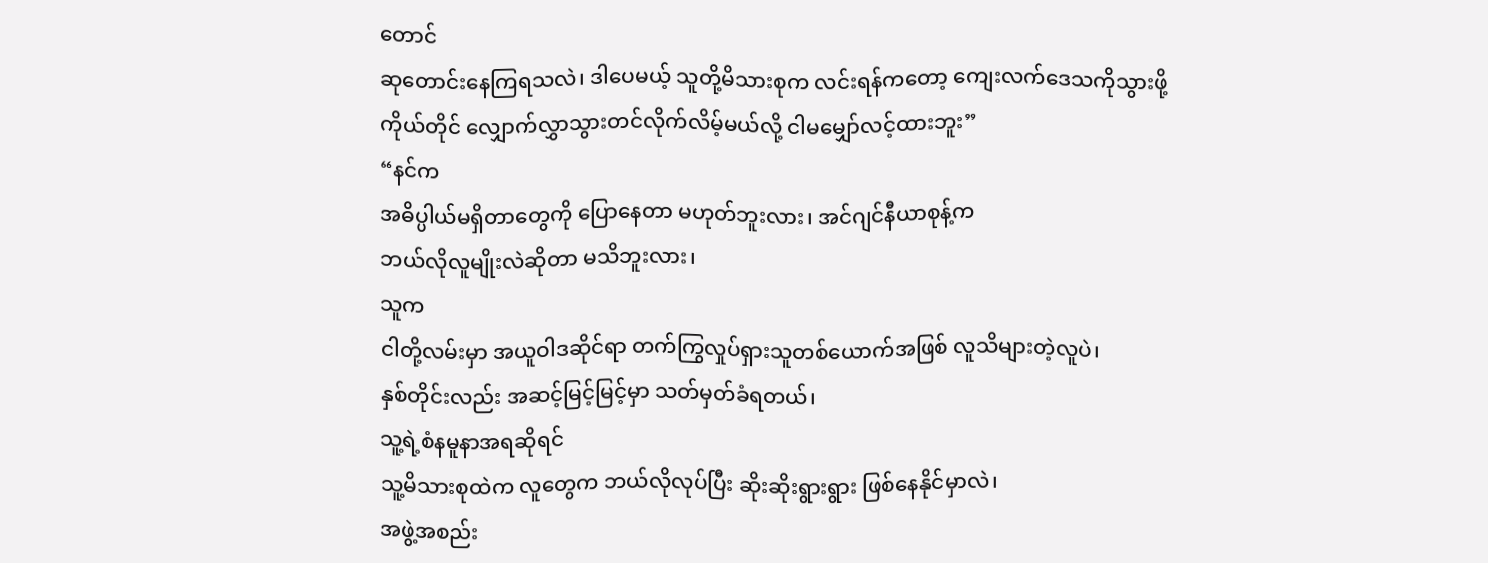တောင်
ဆုတောင်းနေကြရသလဲ၊ ဒါပေမယ့် သူတို့မိသားစုက လင်းရန်ကတော့ ကျေးလက်ဒေသကိုသွားဖို့
ကိုယ်တိုင် လျှောက်လွှာသွားတင်လိုက်လိမ့်မယ်လို့ ငါမမျှော်လင့်ထားဘူး”
“နင်က
အဓိပ္ပါယ်မရှိတာတွေကို ပြောနေတာ မဟုတ်ဘူးလား၊ အင်ဂျင်နီယာစုန့်က
ဘယ်လိုလူမျိုးလဲဆိုတာ မသိဘူးလား၊
သူက
ငါတို့လမ်းမှာ အယူဝါဒဆိုင်ရာ တက်ကြွလှုပ်ရှားသူတစ်ယောက်အဖြစ် လူသိများတဲ့လူပဲ၊
နှစ်တိုင်းလည်း အဆင့်မြင့်မြင့်မှာ သတ်မှတ်ခံရတယ်၊
သူ့ရဲ့စံနမူနာအရဆိုရင်
သူ့မိသားစုထဲက လူတွေက ဘယ်လိုလုပ်ပြီး ဆိုးဆိုးရွားရွား ဖြစ်နေနိုင်မှာလဲ၊
အဖွဲ့အစည်း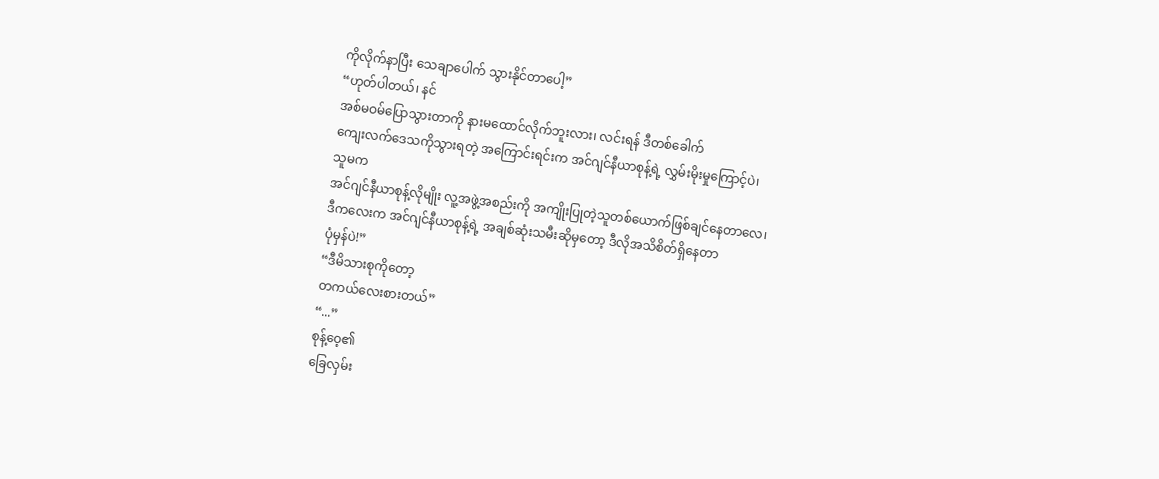ကိုလိုက်နာပြီး သေချာပေါက် သွားနိုင်တာပေါ့”
“ဟုတ်ပါတယ်၊ နင်
အစ်မဝမ်ပြောသွားတာကို နားမထောင်လိုက်ဘူးလား၊ လင်းရန် ဒီတစ်ခေါက်
ကျေးလက်ဒေသကိုသွားရတဲ့ အကြောင်းရင်းက အင်ဂျင်နီယာစုန့်ရဲ့ လွှမ်းမိုးမှုကြောင့်ပဲ၊
သူမက
အင်ဂျင်နီယာစုန့်လိုမျိုး လူ့အဖွဲ့အစည်းကို အကျိုးပြုတဲ့သူတစ်ယောက်ဖြစ်ချင်နေတာလေ၊
ဒီကလေးက အင်ဂျင်နီယာစုန့်ရဲ့ အချစ်ဆုံးသမီးဆိုမှတော့ ဒီလိုအသိစိတ်ရှိနေတာ
ပုံမှန်ပဲ!”
“ဒီမိသားစုကိုတော့
တကယ်လေးစားတယ်”
“...”
စုန့်ဝေ့၏
ခြေလှမ်း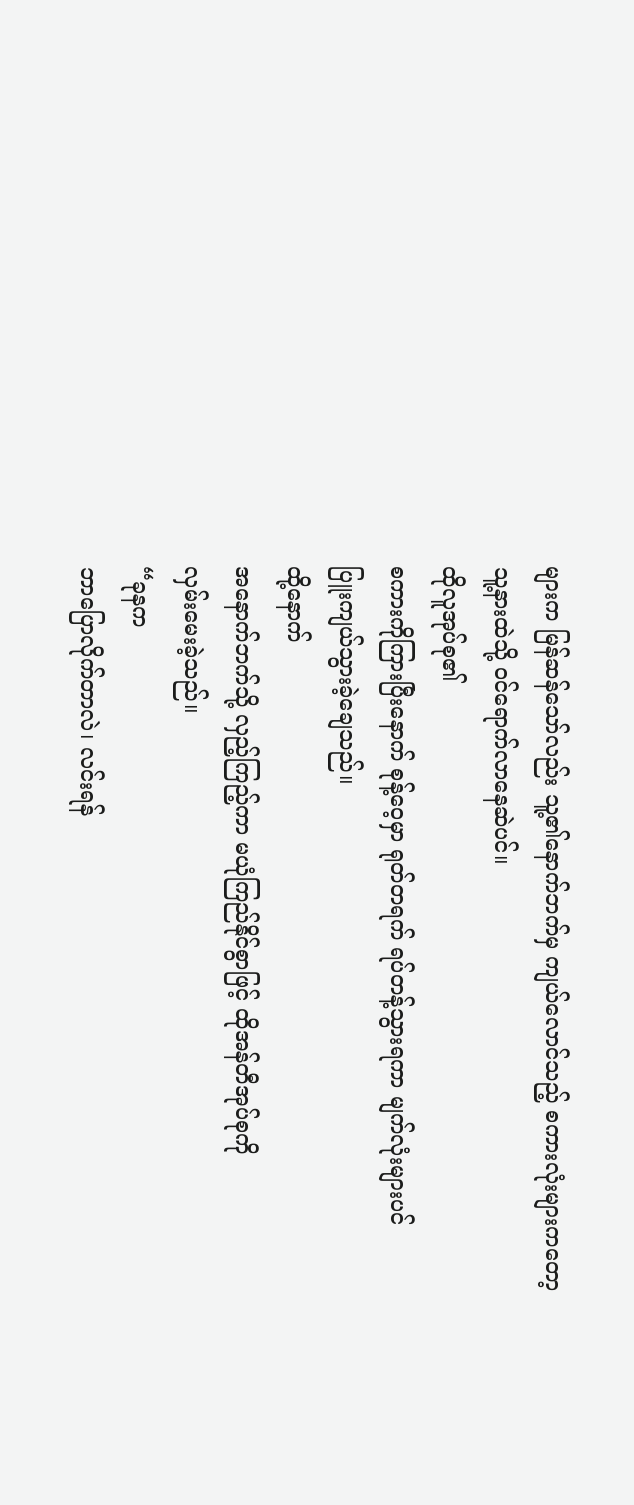များက မြန်ဆန်သော်လည်း သူ့၏နောက်ဘက်မှ ကျယ်လောင်သည့် စကားလုံးများကတော့
သူ့နားထဲသို့ ဝင်ရောက်လာနေဆဲပင်။
ထိုလူအုပ်စု၏
စကားကိုကြားပြီးနောက် စုန့်ဝေ့မှာ ရုတ်တရက် ရပ်တန့်သွားရကာ မျက်လုံးများပင်
ပြူးကျယ်သွားခဲ့ချေသည်။
ထို့နောက်
အနောက်ဘက်သို့ လှည့်ကြည့်ကာ မယုံကြည်နိုင်စွာဖြင့် ထိုအန်တီအုပ်စုကို
လှမ်းမေးခဲ့သည်။
“ခုနက
ဘာပြောလိုက်တာလဲ၊ လင်းရန်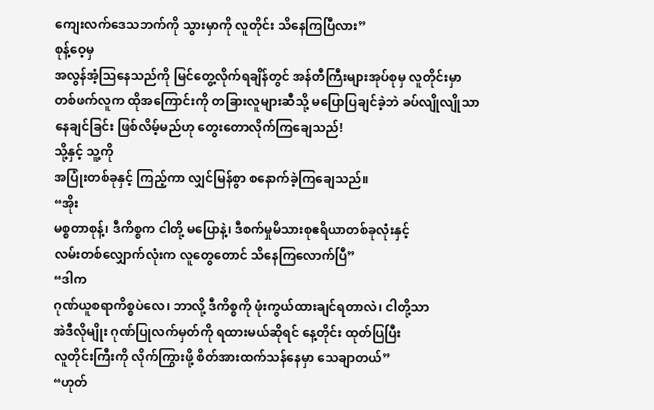ကျေးလက်ဒေသဘက်ကို သွားမှာကို လူတိုင်း သိနေကြပြီလား”
စုန့်ဝေ့မှ
အလွန်အံ့သြနေသည်ကို မြင်တွေ့လိုက်ရချိန်တွင် အန်တီကြီးများအုပ်စုမှ လူတိုင်းမှာ
တစ်ဖက်လူက ထိုအကြောင်းကို တခြားလူများဆီသို့ မပြောပြချင်ခဲ့ဘဲ ခပ်လျိုလျိုသာ
နေချင်ခြင်း ဖြစ်လိမ့်မည်ဟု တွေးတောလိုက်ကြချေသည်!
သို့နှင့် သူ့ကို
အပြုံးတစ်ခုနှင့် ကြည့်ကာ လျှင်မြန်စွာ စနောက်ခဲ့ကြချေသည်။
“အိုး
မစ္စတာစုန့်၊ ဒီကိစ္စက ငါတို့ မပြောနဲ့၊ ဒီစက်မှုမိသားစုဧရိယာတစ်ခုလုံးနှင့်
လမ်းတစ်လျှောက်လုံးက လူတွေတောင် သိနေကြလောက်ပြီ”
“ဒါက
ဂုဏ်ယူစရာကိစ္စပဲလေ၊ ဘာလို့ ဒီကိစ္စကို ဖုံးကွယ်ထားချင်ရတာလဲ၊ ငါတို့သာ
အဲဒီလိုမျိုး ဂုဏ်ပြုလက်မှတ်ကို ရထားမယ်ဆိုရင် နေ့တိုင်း ထုတ်ပြပြီး
လူတိုင်းကြီးကို လိုက်ကြွားဖို့ စိတ်အားထက်သန်နေမှာ သေချာတယ်”
“ဟုတ်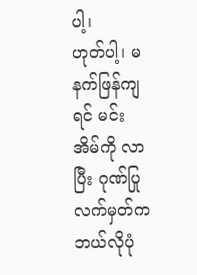ပါ့၊
ဟုတ်ပါ့၊ မနက်ဖြန်ကျရင် မင်းအိမ်ကို လာပြီး ဂုဏ်ပြုလက်မှတ်က ဘယ်လိုပုံ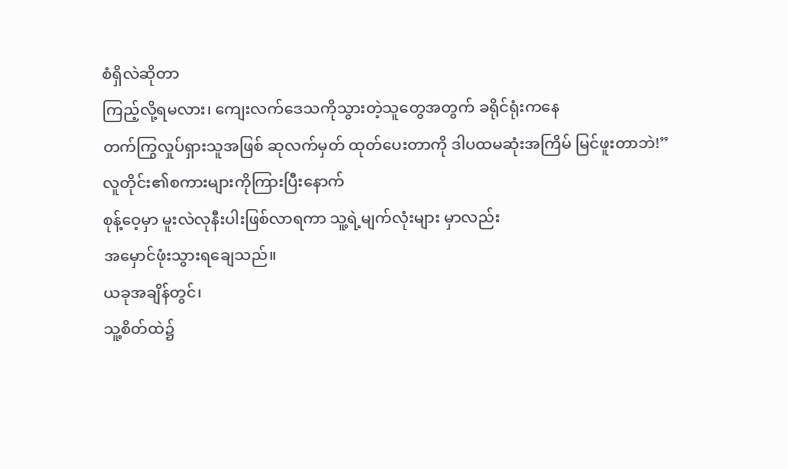စံရှိလဲဆိုတာ
ကြည့်လို့ရမလား၊ ကျေးလက်ဒေသကိုသွားတဲ့သူတွေအတွက် ခရိုင်ရုံးကနေ
တက်ကြွလှုပ်ရှားသူအဖြစ် ဆုလက်မှတ် ထုတ်ပေးတာကို ဒါပထမဆုံးအကြိမ် မြင်ဖူးတာဘဲ!”
လူတိုင်း၏စကားများကိုကြားပြီးနောက်
စုန့်ဝေ့မှာ မူးလဲလုနီးပါးဖြစ်လာရကာ သူ့ရဲ့မျက်လုံးများ မှာလည်း
အမှောင်ဖုံးသွားရချေသည်။
ယခုအချိန်တွင်၊
သူ့စိတ်ထဲ၌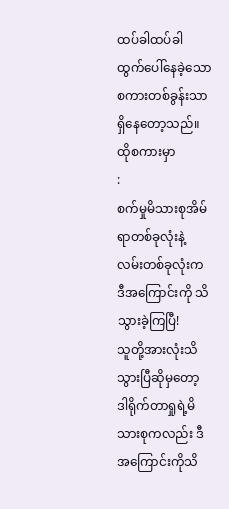ထပ်ခါထပ်ခါ ထွက်ပေါ်နေခဲ့သော စကားတစ်ခွန်းသာ ရှိနေတော့သည်။ ထိုစကားမှာ
:
စက်မှုမိသားစုအိမ်ရာတစ်ခုလုံးနဲ့
လမ်းတစ်ခုလုံးက ဒီအကြောင်းကို သိသွားခဲ့ကြပြီ!
သူတို့အားလုံးသိသွားပြီဆိုမှတော့
ဒါရိုက်တာရှုရဲ့မိသားစုကလည်း ဒီအကြောင်းကိုသိ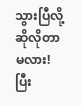သွားပြီလို့ ဆိုလိုတာမလား!
ပြီး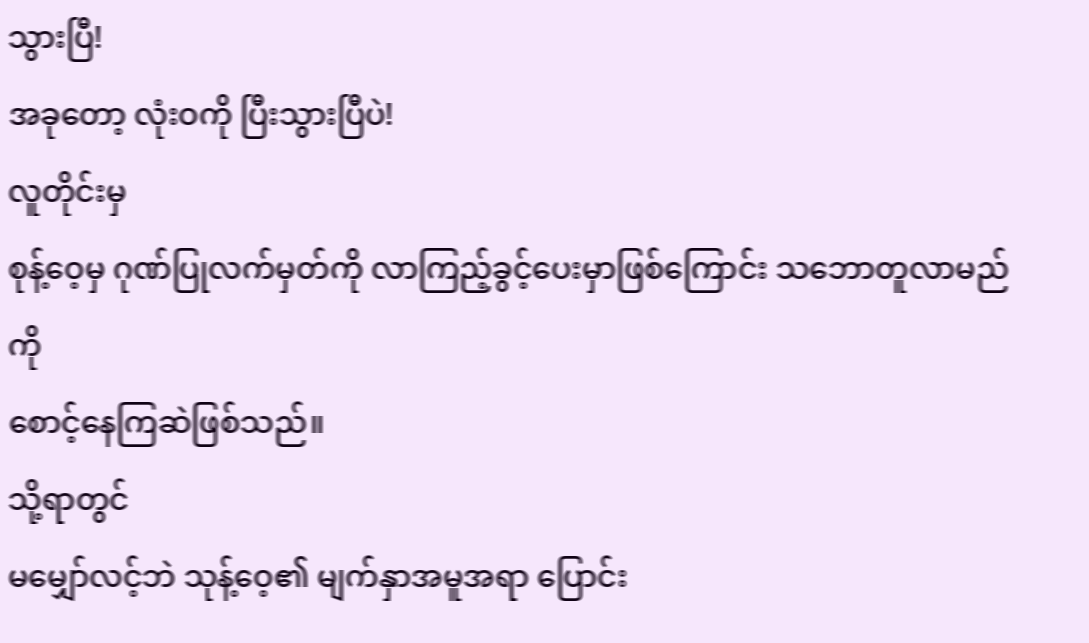သွားပြီ!
အခုတော့ လုံးဝကို ပြီးသွားပြီပဲ!
လူတိုင်းမှ
စုန့်ဝေ့မှ ဂုဏ်ပြုလက်မှတ်ကို လာကြည့်ခွင့်ပေးမှာဖြစ်ကြောင်း သဘောတူလာမည်ကို
စောင့်နေကြဆဲဖြစ်သည်။
သို့ရာတွင်
မမျှော်လင့်ဘဲ သုန့်ဝေ့၏ မျက်နှာအမူအရာ ပြောင်း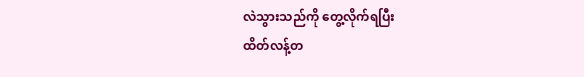လဲသွားသည်ကို တွေ့လိုက်ရပြီး
ထိတ်လန့်တ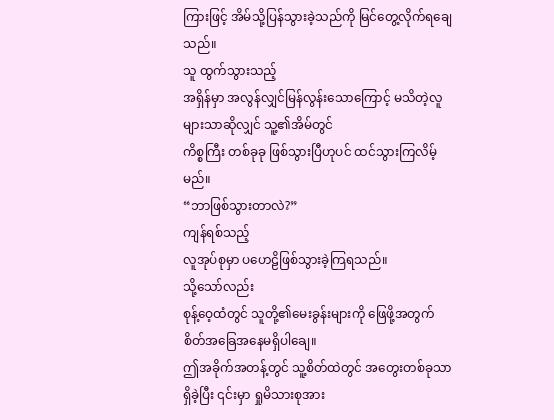ကြားဖြင့် အိမ်သို့ပြန်သွားခဲ့သည်ကို မြင်တွေ့လိုက်ရချေသည်။
သူ ထွက်သွားသည့်
အရှိန်မှာ အလွန်လျှင်မြန်လွန်းသောကြောင့် မသိတဲ့လူများသာဆိုလျှင် သူ့၏အိမ်တွင်
ကိစ္စကြီး တစ်ခုခု ဖြစ်သွားပြီဟုပင် ထင်သွားကြလိမ့်မည်။
“ဘာဖြစ်သွားတာလဲ?”
ကျန်ရစ်သည့်
လူအုပ်စုမှာ ပဟေဠိဖြစ်သွားခဲ့ကြရသည်။
သို့သော်လည်း
စုန့်ဝေ့ထံတွင် သူတို့၏မေးခွန်းများကို ဖြေဖို့အတွက် စိတ်အခြေအနေမရှိပါချေ။
ဤအခိုက်အတန့်တွင် သူ့စိတ်ထဲတွင် အတွေးတစ်ခုသာရှိခဲ့ပြီး ၎င်းမှာ ရှုမိသားစုအား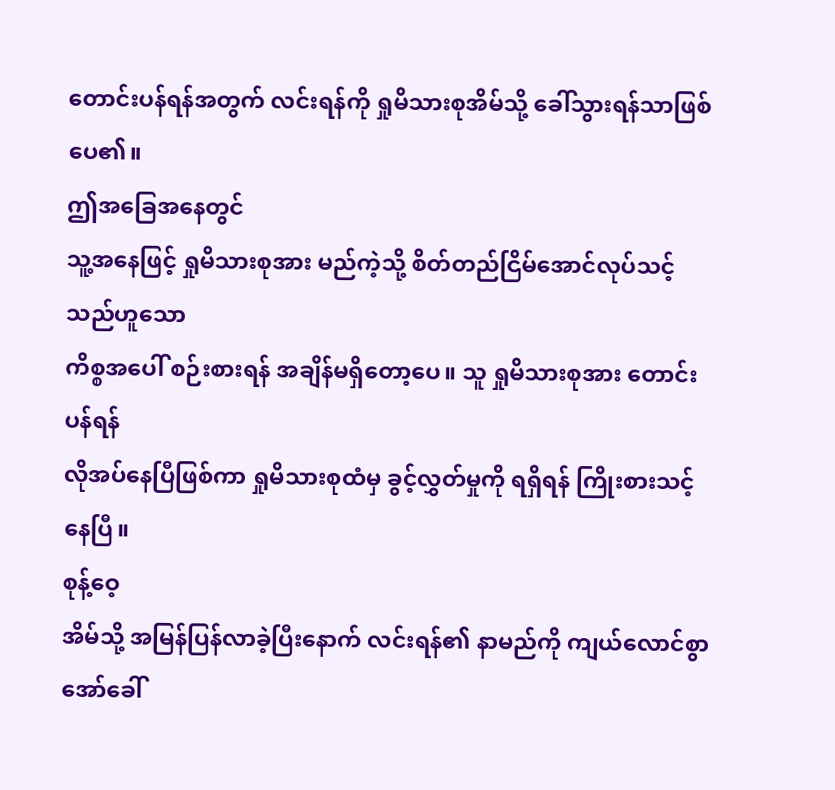တောင်းပန်ရန်အတွက် လင်းရန်ကို ရှုမိသားစုအိမ်သို့ ခေါ်သွားရန်သာဖြစ်ပေ၏။
ဤအခြေအနေတွင်
သူ့အနေဖြင့် ရှုမိသားစုအား မည်ကဲ့သို့ စိတ်တည်ငြိမ်အောင်လုပ်သင့်သည်ဟူသော
ကိစ္စအပေါ် စဉ်းစားရန် အချိန်မရှိတော့ပေ။ သူ ရှုမိသားစုအား တောင်းပန်ရန်
လိုအပ်နေပြီဖြစ်ကာ ရှုမိသားစုထံမှ ခွင့်လွှတ်မှုကို ရရှိရန် ကြိုးစားသင့်နေပြီ။
စုန့်ဝေ့
အိမ်သို့ အမြန်ပြန်လာခဲ့ပြီးနောက် လင်းရန်၏ နာမည်ကို ကျယ်လောင်စွာ
အော်ခေါ်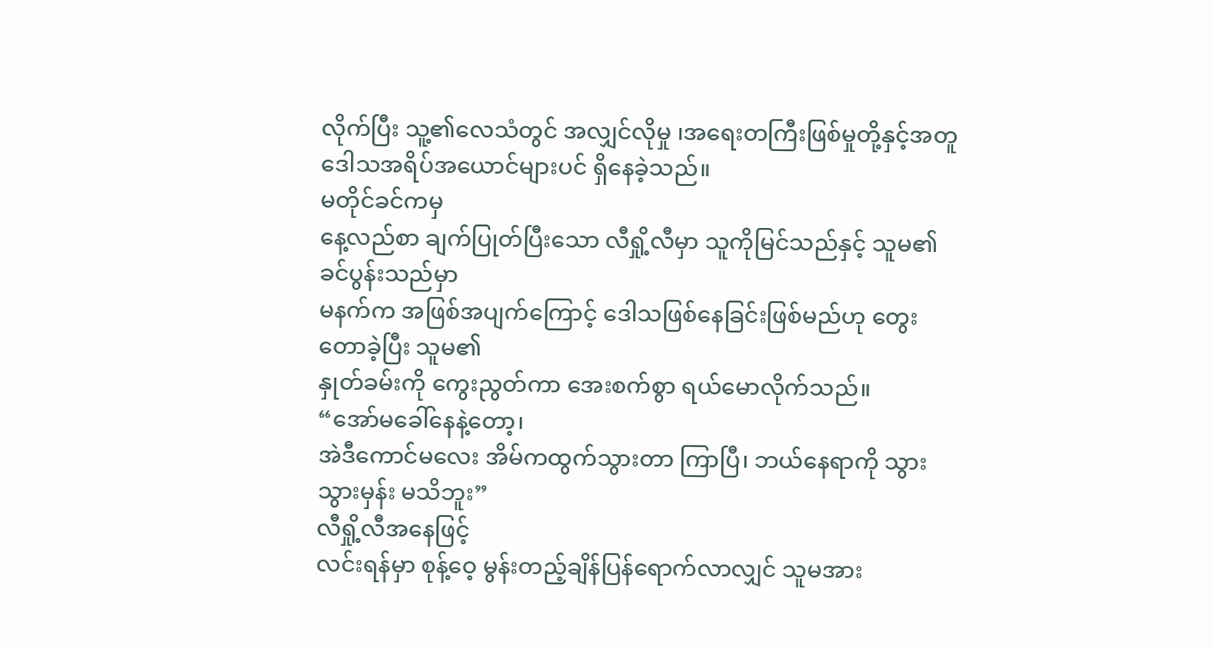လိုက်ပြီး သူ့၏လေသံတွင် အလျှင်လိုမှု ၊အရေးတကြီးဖြစ်မှုတို့နှင့်အတူ
ဒေါသအရိပ်အယောင်များပင် ရှိနေခဲ့သည်။
မတိုင်ခင်ကမှ
နေ့လည်စာ ချက်ပြုတ်ပြီးသော လီရှို့လီမှာ သူကိုမြင်သည်နှင့် သူမ၏ခင်ပွန်းသည်မှာ
မနက်က အဖြစ်အပျက်ကြောင့် ဒေါသဖြစ်နေခြင်းဖြစ်မည်ဟု တွေးတောခဲ့ပြီး သူမ၏
နှုတ်ခမ်းကို ကွေးညွတ်ကာ အေးစက်စွာ ရယ်မောလိုက်သည်။
“အော်မခေါ်နေနဲ့တော့၊
အဲဒီကောင်မလေး အိမ်ကထွက်သွားတာ ကြာပြီ၊ ဘယ်နေရာကို သွားသွားမှန်း မသိဘူး”
လီရှို့လီအနေဖြင့်
လင်းရန်မှာ စုန့်ဝေ့ မွန်းတည့်ချိန်ပြန်ရောက်လာလျှင် သူမအား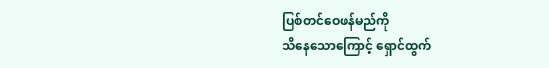ပြစ်တင်ဝေဖန်မည်ကို
သိနေသောကြောင့် ရှောင်ထွက်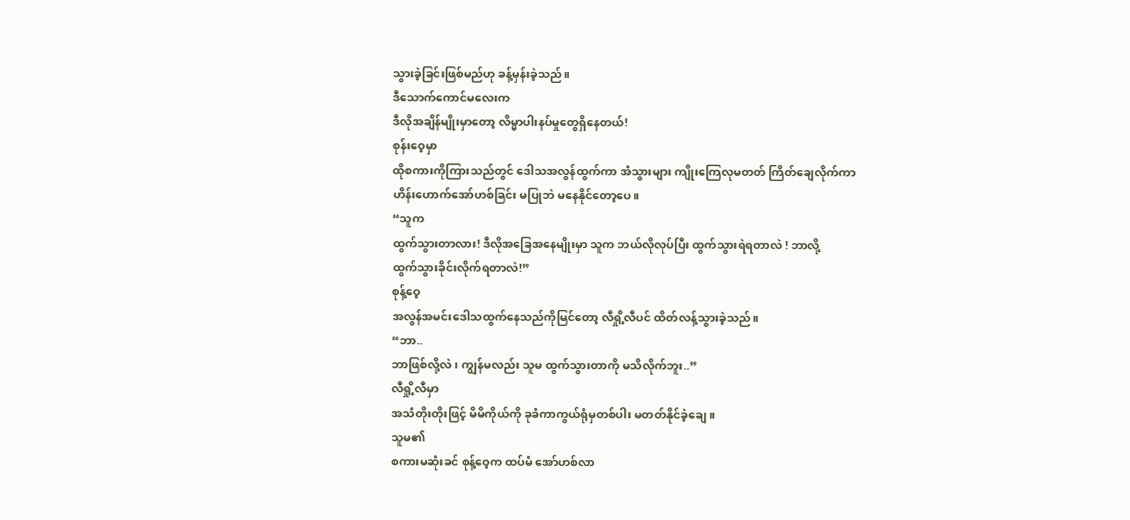သွားခဲ့ခြင်းဖြစ်မည်ဟု ခန့်မှန်းခဲ့သည်။
ဒီသောက်ကောင်မလေးက
ဒီလိုအချိန်မျိုးမှာတော့ လိမ္မာပါးနပ်မှုတွေရှိနေတယ်!
စုန်းဝေ့မှာ
ထိုစကားကိုကြားသည်တွင် ဒေါသအလွန်ထွက်ကာ အံသွားများ ကျိုးကြေလုမတတ် ကြိတ်ချေလိုက်ကာ
ဟိန်းဟောက်အော်ဟစ်ခြင်း မပြုဘဲ မနေနိုင်တော့ပေ။
“သူက
ထွက်သွားတာလား! ဒီလိုအခြေအနေမျိုးမှာ သူက ဘယ်လိုလုပ်ပြီး ထွက်သွားရဲရတာလဲ ! ဘာလို့
ထွက်သွားခိုင်းလိုက်ရတာလဲ!”
စုန့်ဝေ့
အလွန်အမင်းဒေါသထွက်နေသည်ကိုမြင်တော့ လီရှို့လီပင် ထိတ်လန့်သွားခဲ့သည်။
“ဘာ..
ဘာဖြစ်လို့လဲ ၊ ကျွန်မလည်း သူမ ထွက်သွားတာကို မသိလိုက်ဘူး..”
လီရှို့လီမှာ
အသံတိုးတိုးဖြင့် မိမိကိုယ်ကို ခုခံကာကွယ်ရုံမှတစ်ပါး မတတ်နိုင်ခဲ့ချေ။
သူမ၏
စကားမဆုံးခင် စုန့်ဝေ့က ထပ်မံ အော်ဟစ်လာ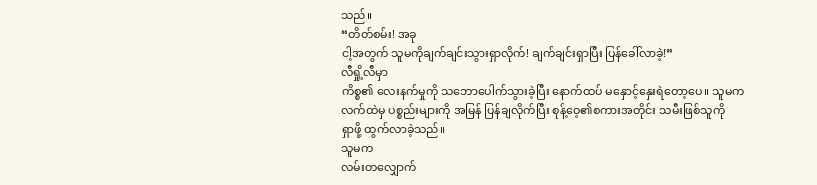သည်။
“တိတ်စမ်း! အခု
ငါ့အတွက် သူမကိုချက်ချင်းသွားရှာလိုက်! ချက်ချင်းရှာပြီး ပြန်ခေါ်လာခဲ့!”
လီရှို့လီမှာ
ကိစ္စ၏ လေးနက်မှုကို သဘောပေါက်သွားခဲ့ပြီး နောက်ထပ် မနှောင့်နှေးရဲတော့ပေ။ သူမက
လက်ထဲမှ ပစ္စည်းများကို အမြန် ပြန်ချလိုက်ပြီး စုန့်ဝေ့၏စကားအတိုင်း သမီးဖြစ်သူကို
ရှာဖို့ ထွက်လာခဲ့သည်။
သူမက
လမ်းတလျှောက်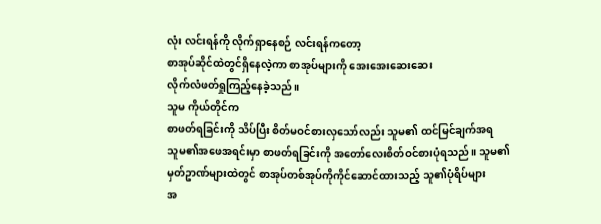လုံး လင်းရန်ကို လိုက်ရှာနေစဉ် လင်းရန်ကတော့
စာအုပ်ဆိုင်ထဲတွင်ရှိနေလဲ့ကာ စာအုပ်များကို အေးအေးဆေးဆေး
လိုက်လံဖတ်ရှုကြည့်နေခဲ့သည်။
သူမ ကိုယ်တိုင်က
စာဖတ်ရခြင်းကို သိပ်ပြီး စိတ်မဝင်စားလှသော်လည်း သူမ၏ ထင်မြင်ချက်အရ
သူမ၏အဖေအရင်းမှာ စာဖတ်ရခြင်းကို အတော်လေးစိတ်ဝင်စားပုံရသည်။ သူမ၏
မှတ်ဥာဏ်များထဲတွင် စာအုပ်တစ်အုပ်ကိုကိုင်ဆောင်ထားသည့် သူ၏ပုံရိပ်များ
အ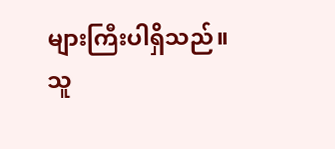များကြီးပါရှိသည်။
သူ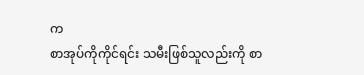က
စာအုပ်ကိုကိုင်ရင်း သမီးဖြစ်သူလည်းကို စာ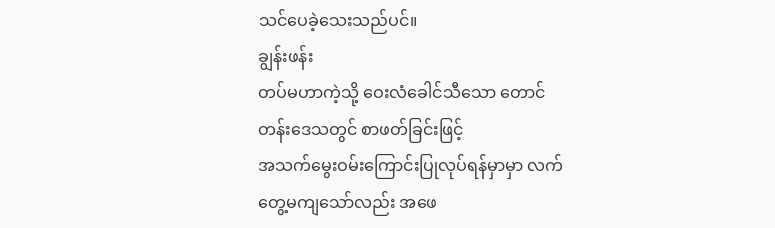သင်ပေခဲ့သေးသည်ပင်။
ချွန်းဖန်း
တပ်မဟာကဲ့သို့ ဝေးလံခေါင်သီသော တောင်တန်းဒေသတွင် စာဖတ်ခြင်းဖြင့်
အသက်မွေးဝမ်းကြောင်းပြုလုပ်ရန်မှာမှာ လက်တွေ့မကျသော်လည်း အဖေ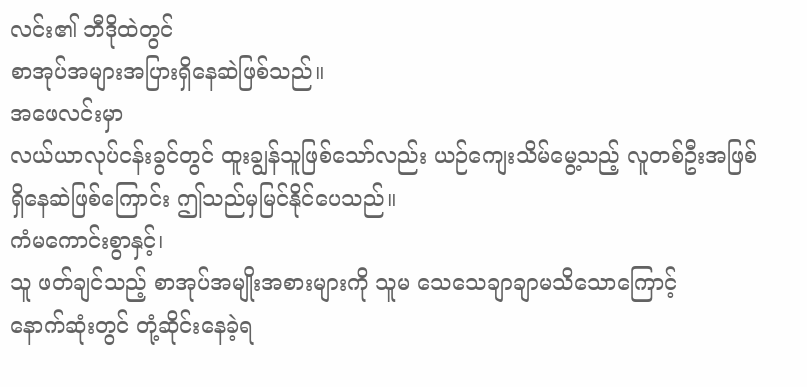လင်း၏ ဘီဒိုထဲတွင်
စာအုပ်အများအပြားရှိနေဆဲဖြစ်သည်။
အဖေလင်းမှာ
လယ်ယာလုပ်ငန်းခွင်တွင် ထူးချွန်သူဖြစ်သော်လည်း ယဉ်ကျေးသိမ်မွေ့သည့် လူတစ်ဦးအဖြစ်
ရှိနေဆဲဖြစ်ကြောင်း ဤသည်မှမြင်နိုင်ပေသည်။
ကံမကောင်းစွာနှင့်၊
သူ ဖတ်ချင်သည့် စာအုပ်အမျိုးအစားများကို သူမ သေသေချာချာမသိသောကြောင့်
နောက်ဆုံးတွင် တုံ့ဆိုင်းနေခဲ့ရ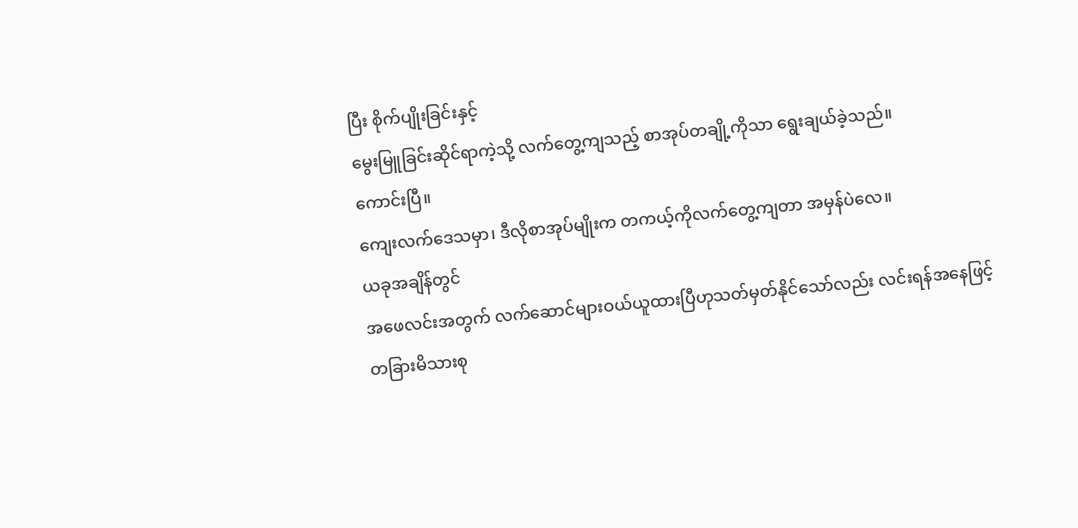ပြီး စိုက်ပျိုးခြင်းနှင့်
မွေးမြူခြင်းဆိုင်ရာကဲ့သို့ လက်တွေ့ကျသည့် စာအုပ်တချို့ကိုသာ ရွေးချယ်ခဲ့သည်။
ကောင်းပြီ။
ကျေးလက်ဒေသမှာ၊ ဒီလိုစာအုပ်မျိုးက တကယ့်ကိုလက်တွေ့ကျတာ အမှန်ပဲလေ။
ယခုအချိန်တွင်
အဖေလင်းအတွက် လက်ဆောင်များဝယ်ယူထားပြီဟုသတ်မှတ်နိုင်သော်လည်း လင်းရန်အနေဖြင့်
တခြားမိသားစု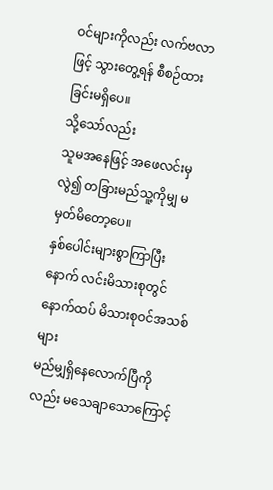ဝင်များကိုလည်း လက်ဗလာဖြင့် သွားတွေ့ရန် စီစဉ်ထားခြင်းမရှိပေ။
သို့သော်လည်း
သူမအနေဖြင့် အဖေလင်းမှလွဲ၍ တခြားမည်သူ့ကိုမျှ မမှတ်မိတော့ပေ။
နှစ်ပေါင်းများစွာကြာပြီးနောက် လင်းမိသားစုတွင် နောက်ထပ် မိသားစုဝင်အသစ်များ
မည်မျှရှိနေလောက်ပြီကိုလည်း မသေချာသောကြောင့်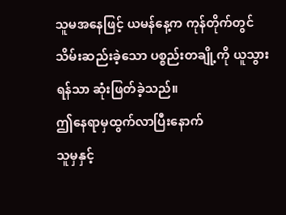သူမအနေဖြင့် ယမန်နေ့က ကုန်တိုက်တွင်
သိမ်းဆည်းခဲ့သော ပစ္စည်းတချို့ကို ယူသွားရန်သာ ဆုံးဖြတ်ခဲ့သည်။
ဤနေရာမှထွက်လာပြီးနောက်
သူမှနှင့်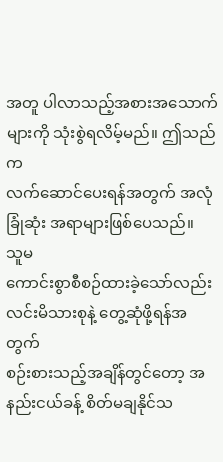အတူ ပါလာသည့်အစားအသောက်များကို သုံးစွဲရလိမ့်မည်။ ဤသည်က
လက်ဆောင်ပေးရန်အတွက် အလုံခြုံဆုံး အရာများဖြစ်ပေသည်။
သူမ
ကောင်းစွာစီစဉ်ထားခဲ့သော်လည်း လင်းမိသားစုနဲ့ တွေ့ဆုံဖို့ရန်အတွက်
စဉ်းစားသည့်အချိန်တွင်တော့ အနည်းငယ်ခန့် စိတ်မချနိုင်သ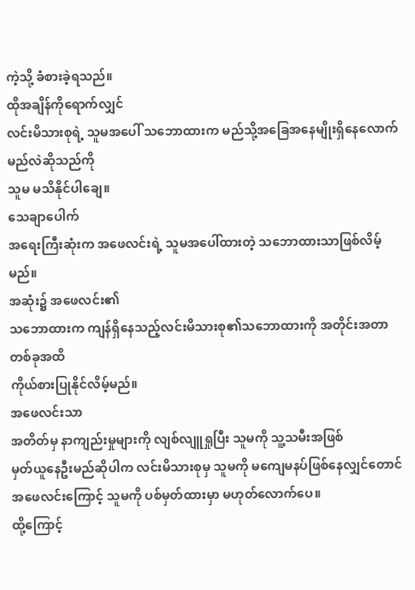ကဲ့သို့ ခံစားခဲ့ရသည်။
ထိုအချိန်ကိုရောက်လျှင်
လင်းမိသားစုရဲ့ သူမအပေါ် သဘောထားက မည်သို့အခြေအနေမျိုးရှိနေလောက်မည်လဲဆိုသည်ကို
သူမ မသိနိုင်ပါချေ။
သေချာပေါက်
အရေးကြီးဆုံးက အဖေလင်းရဲ့ သူမအပေါ်ထားတဲ့ သဘောထားသာဖြစ်လိမ့်မည်။
အဆုံး၌ အဖေလင်း၏
သဘောထားက ကျန်ရှိနေသည့်လင်းမိသားစု၏သဘောထားကို အတိုင်းအတာတစ်ခုအထိ
ကိုယ်စားပြုနိုင်လိမ့်မည်။
အဖေလင်းသာ
အတိတ်မှ နာကျည်းမှုများကို လျစ်လျူရှုပြီး သူမကို သူ့သမီးအဖြစ်
မှတ်ယူနေဦးမည်ဆိုပါက လင်းမိသားစုမှ သူမကို မကျေမနပ်ဖြစ်နေလျှင်တောင်
အဖေလင်းကြောင့် သူမကို ပစ်မှတ်ထားမှာ မဟုတ်လောက်ပေ။
ထို့ကြောင့်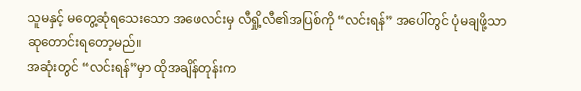သူမနှင့် မတွေ့ဆုံရသေးသော အဖေလင်းမှ လီရှို့လီ၏အပြစ်ကို “လင်းရန်” အပေါ်တွင် ပုံမချဖို့သာ
ဆုတောင်းရတော့မည်။
အဆုံးတွင် “လင်းရန်”မှာ ထိုအချိန်တုန်းက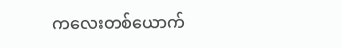ကလေးတစ်ယောက်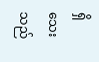ရှိသေးသည်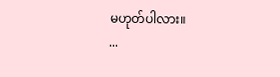မဟုတ်ပါလား။
...